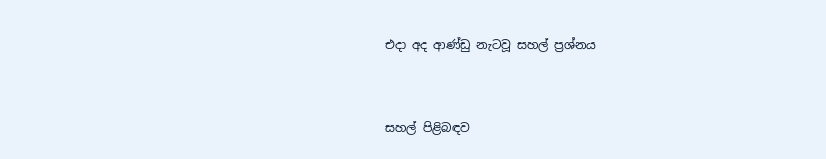එදා අද ආණ්ඩු නැටවූ සහල් ප්‍රශ්නය


සහල් පිළිබඳව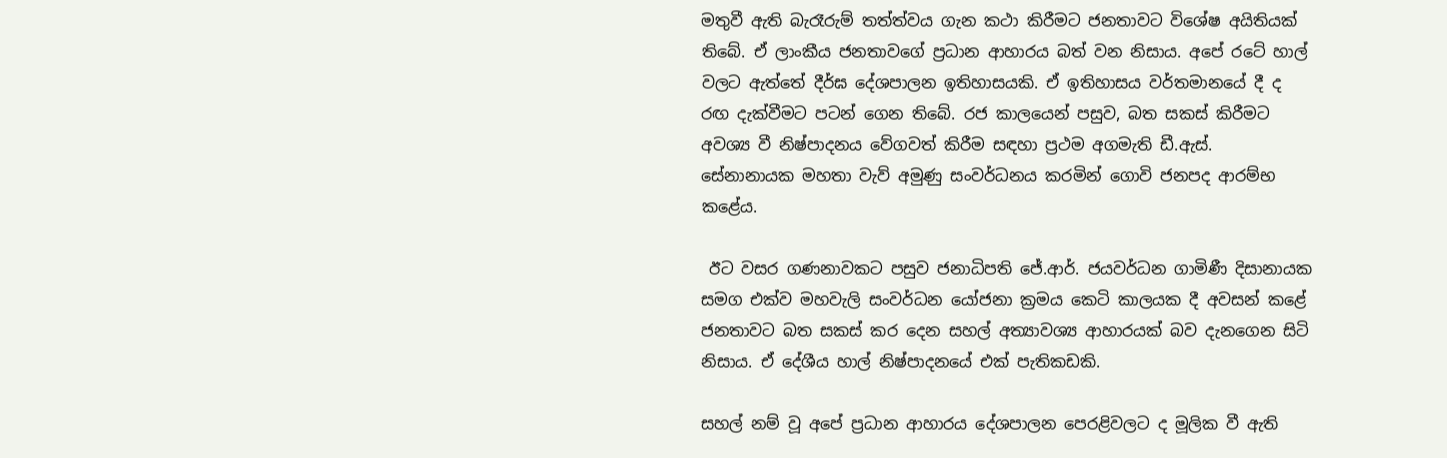මතුවී ඇති බැරෑරුම් තත්ත්වය ගැන කථා කිරීමට ජනතාවට විශේෂ අයිතියක් තිබේ. ඒ ලාංකීය ජනතාවගේ ප්‍රධාන ආහාරය බත් වන නිසාය. අපේ රටේ හාල් වලට ඇත්තේ දීර්ඝ දේශපාලන ඉතිහාසයකි. ඒ ඉතිහාසය වර්තමානයේ දී ද රඟ දැක්වීමට පටන් ගෙන තිබේ. රජ කාලයෙන් පසුව, බත සකස් කිරීමට අවශ්‍ය වී නිෂ්පාදනය වේගවත් කිරීම සඳහා ප්‍රථම අගමැති ඩී.ඇස්. සේනානායක මහතා වැව් අමුණු සංවර්ධනය කරමින් ගොවි ජනපද ආරම්භ කළේය.

 ඊට වසර ගණනාවකට පසුව ජනාධිපති ජේ.ආර්. ජයවර්ධන ගාමිණී දිසානායක සමග එක්ව මහවැලි සංවර්ධන යෝජනා ක්‍රමය කෙටි කාලයක දී අවසන් කළේ ජනතාවට බත සකස් කර දෙන සහල් අත්‍යාවශ්‍ය ආහාරයක් බව දැනගෙන සිටි නිසාය. ඒ දේශීය හාල් නිෂ්පාදනයේ එක් පැතිකඩකි.

සහල් නම් වූ අපේ ප්‍රධාන ආහාරය දේශපාලන පෙරළිවලට ද මූලික වී ඇති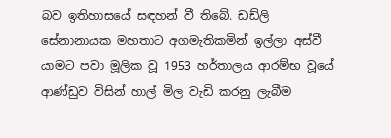බව ඉතිහාසයේ සඳහන් වී තිබේ. ඩඩ්ලි සේනානායක මහතාට අගමැතිකමින් ඉල්ලා අස්වී යාමට පවා මූලික වූ 1953 හර්තාලය ආරම්භ වූයේ ආණ්ඩුව විසින් හාල් මිල වැඩි කරනු ලැබීම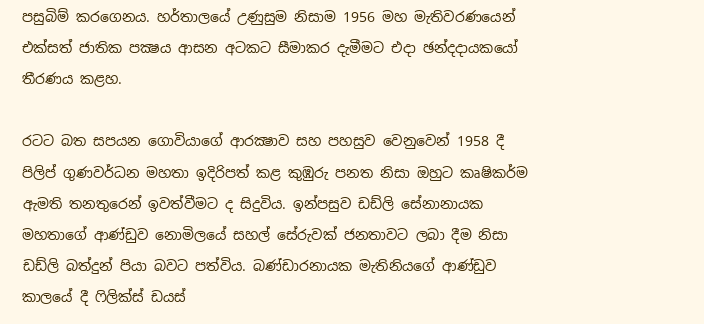පසුබිම් කරගෙනය. හර්තාලයේ උණුසුම නිසාම 1956 මහ මැතිවරණයෙන් එක්සත් ජාතික පක්‍ෂය ආසන අටකට සීමාකර දැමීමට එදා ඡන්දදායකයෝ තීරණය කළහ.

රටට බත සපයන ගොවියාගේ ආරක්‍ෂාව සහ පහසුව වෙනුවෙන් 1958 දී පිලිප් ගුණවර්ධන මහතා ඉදිරිපත් කළ කුඹුරු පනත නිසා ඔහුට කෘෂිකර්ම ඇමති තනතුරෙන් ඉවත්වීමට ද සිදුවිය. ඉන්පසුව ඩඩ්ලි සේනානායක මහතාගේ ආණ්ඩුව නොමිලයේ සහල් සේරුවක් ජනතාවට ලබා දීම නිසා ඩඩ්ලි බත්දුන් පියා බවට පත්විය. බණ්ඩාරනායක මැතිනියගේ ආණ්ඩුව කාලයේ දී ෆිලික්ස් ඩයස්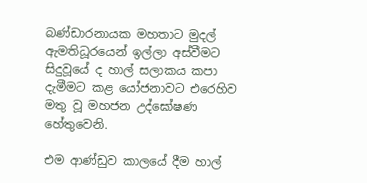බණ්ඩාරනායක මහතාට මුදල් ඇමතිධූරයෙන් ඉල්ලා අස්වීමට සිදුවූයේ ද හාල් සලාකය කපා දැමීමට කළ යෝජනාවට එරෙහිව මතු වූ මහජන උද්ඝෝෂණ හේතුවෙනි.

එම ආණ්ඩුව කාලයේ දීම හාල්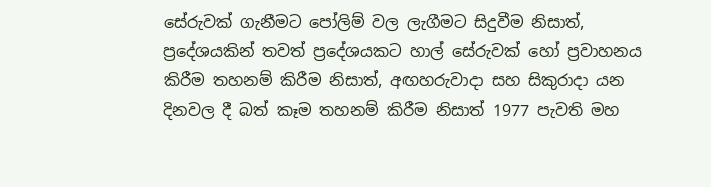සේරුවක් ගැනීමට පෝලිම් වල ලැගීමට සිදුවීම නිසාත්, ප්‍රදේශයකින් තවත් ප්‍රදේශයකට හාල් සේරුවක් හෝ ප්‍රවාහනය කිරීම තහනම් කිරීම නිසාත්, අඟහරුවාදා සහ සිකුරාදා යන දිනවල දී බත් කෑම තහනම් කිරීම නිසාත් 1977 පැවති මහ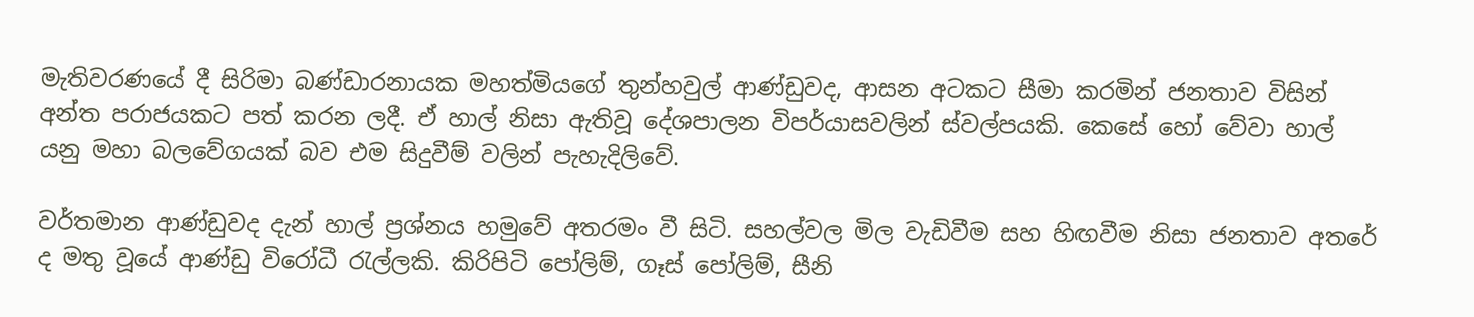මැතිවරණයේ දී සිරිමා බණ්ඩාරනායක මහත්මියගේ තුන්හවුල් ආණ්ඩුවද, ආසන අටකට සීමා කරමින් ජනතාව විසින් අන්ත පරාජයකට පත් කරන ලදී. ඒ හාල් නිසා ඇතිවූ දේශපාලන විපර්යාසවලින් ස්වල්පයකි. කෙසේ හෝ වේවා හාල් යනු මහා බලවේගයක් බව එම සිදුවීම් වලින් පැහැදිලිවේ.

වර්තමාන ආණ්ඩුවද දැන් හාල් ප්‍රශ්නය හමුවේ අතරමං වී සිටි. සහල්වල මිල වැඩිවීම සහ හිඟවීම නිසා ජනතාව අතරේ ද මතු වූයේ ආණ්ඩු විරෝධී රැල්ලකි. කිරිපිටි පෝලිම්, ගෑස් පෝලිම්, සීනි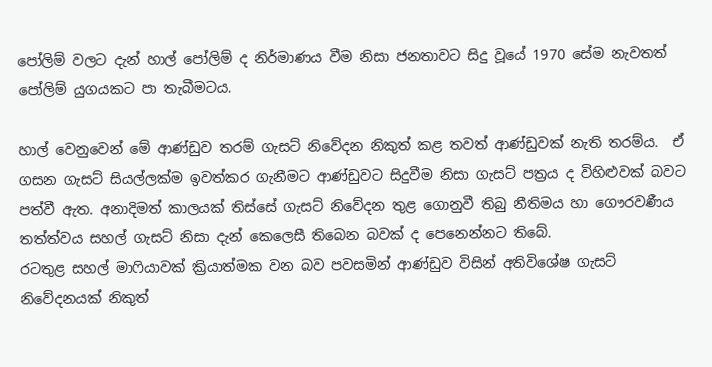පෝලිම් වලට දැන් හාල් පෝලිම් ද නිර්මාණය වීම නිසා ජනතාවට සිදු වූයේ 1970 සේම නැවතත් පෝලිම් යුගයකට පා තැබීමටය.

හාල් වෙනුවෙන් මේ ආණ්ඩුව තරම් ගැසට් නිවේදන නිකුත් කළ තවත් ආණ්ඩුවක් නැති තරම්ය.  ඒ ගසන ගැසට් සියල්ලක්ම ඉවත්කර ගැනීමට ආණ්ඩුවට සිදුවීම නිසා ගැසට් පත්‍රය ද විහිළුවක් බවට පත්වී ඇත. අනාදිමත් කාලයක් තිස්සේ ගැසට් නිවේදන තුළ ගොනුවී තිබු නීතිමය හා ගෞරවණීය තත්ත්වය සහල් ගැසට් නිසා දැන් කෙලෙසී තිබෙන බවක් ද පෙනෙන්නට තිබේ.
රටතුළ සහල් මාෆියාවක් ක්‍රියාත්මක වන බව පවසමින් ආණ්ඩුව විසින් අතිවිශේෂ ගැසට් නිවේදනයක් නිකුත්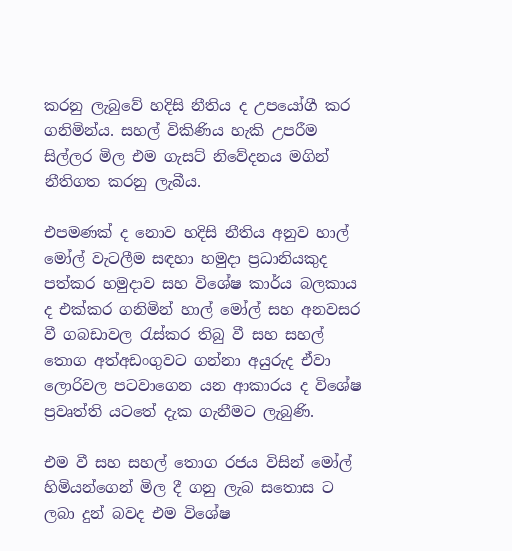කරනු ලැබුවේ හදිසි නීතිය ද උපයෝගී කර ගනිමින්ය. සහල් විකිණිය හැකි උපරීම සිල්ලර මිල එම ගැසට් නිවේදනය මගින් නීතිගත කරනු ලැබීය.

එපමණක් ද නොව හදිසි නීතිය අනුව හාල් මෝල් වැටලීම සඳහා හමුදා ප්‍රධානියකුද පත්කර හමුදාව සහ විශේෂ කාර්ය බලකාය ද එක්කර ගනිමින් හාල් මෝල් සහ අනවසර වී ගබඩාවල රැස්කර තිබු වී සහ සහල් තොග අත්අඩංගුවට ගන්නා අයුරුද ඒවා ලොරිවල පටවාගෙන යන ආකාරය ද විශේෂ ප්‍රවෘත්ති යටතේ දැක ගැනීමට ලැබුණි.

එම වී සහ සහල් තොග රජය විසින් මෝල් හිමියන්ගෙන් මිල දී ගනු ලැබ සතොස ට ලබා දුන් බවද එම විශේෂ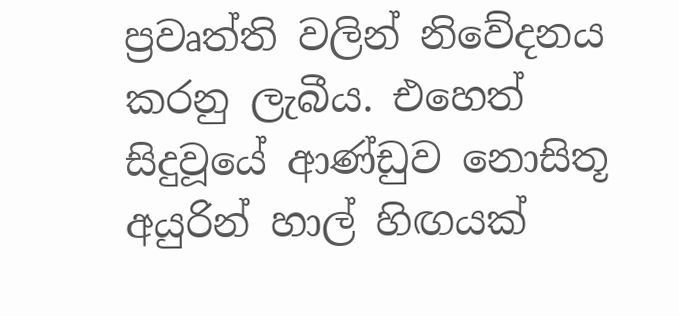ප්‍රවෘත්ති වලින් නිවේදනය කරනු ලැබීය. එහෙත් සිදුවූයේ ආණ්ඩුව නොසිතූ අයුරින් හාල් හිඟයක්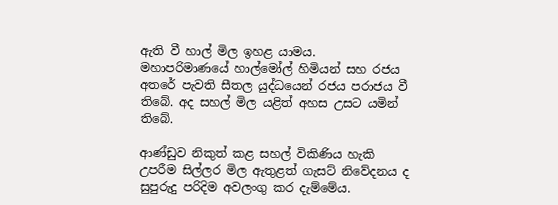ඇති වී හාල් මිල ඉහළ යාමය.  මහාපරිමාණයේ හාල්මෝල් හිමියන් සහ රජය අතරේ පැවති සීතල යුද්ධයෙන් රජය පරාජය වී තිබේ. අද සහල් මිල යළිත් අහස උසට යමින් තිබේ.

ආණ්ඩුව නිකුත් කළ සහල් විකිණිය හැකි උපරීම සිල්ලර මිල ඇතුළත් ගැසට් නිවේදනය ද සුපුරුදු පරිදිම අවලංගු කර දැම්මේය.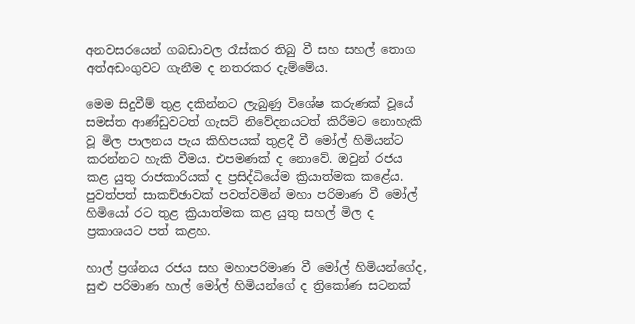අනවසරයෙන් ගබඩාවල රෑස්කර තිබු වී සහ සහල් තොග අත්අඩංගුවට ගැනීම ද නතරකර දැම්මේය.

මෙම සිදුවීම් තුළ දකින්නට ලැබුණු විශේෂ කරුණක් වූයේ සමස්ත ආණ්ඩුවටත් ගැසට් නිවේදනයටත් කිරීමට නොහැකි වූ මිල පාලනය පැය කිහිපයක් තුළදී වී මෝල් හිමියන්ට කරන්නට හැකි වීමය. එපමණක් ද නොවේ. ඔවුන් රජය කළ යුතු රාජකාරියක් ද ප්‍රසිද්ධියේම ක්‍රියාත්මක කළේය. පුවත්පත් සාකච්ඡාවක් පවත්වමින් මහා පරිමාණ වී මෝල් හිමියෝ රට තුළ ක්‍රියාත්මක කළ යුතු සහල් මිල ද ප්‍රකාශයට පත් කළහ.

හාල් ප්‍රශ්නය රජය සහ මහාපරිමාණ වී මෝල් හිමියන්ගේද, සුළු පරිමාණ හාල් මෝල් හිමියන්ගේ ද ත්‍රිකෝණ සටනක්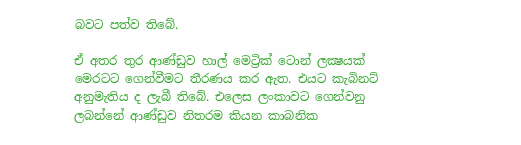බවට පත්ව තිබේ.

ඒ අතර තුර ආණ්ඩුව හාල් මෙට්‍රික් ටොන් ලක්‍ෂයක් මෙරටට ගෙන්වීමට තීරණය කර ඇත. එයට කැබිනට් අනුමැතිය ද ලැබී තිබේ. එලෙස ලංකාවට ගෙන්වනු ලබන්නේ ආණ්ඩුව නිතරම කියන කාබනික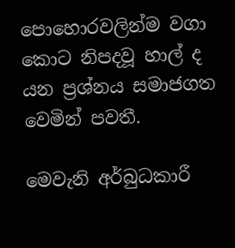පොහොරවලින්ම වගා කොට නිපදවූ හාල් ද යන ප්‍රශ්නය සමාජගත වෙමින් පවතී.

මෙවැනි අර්බුධකාරී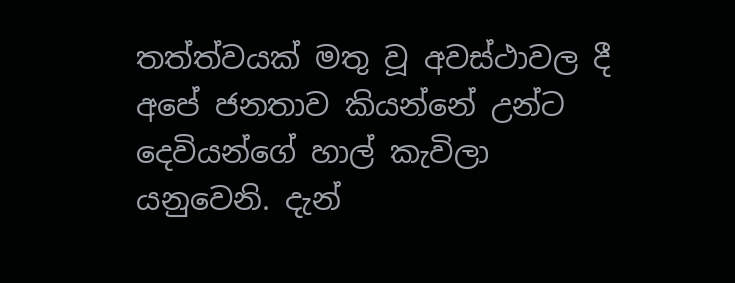තත්ත්වයක් මතු වූ අවස්ථාවල දී අපේ ජනතාව කියන්නේ උන්ට දෙවියන්ගේ හාල් කැවිලා යනුවෙනි. දැන්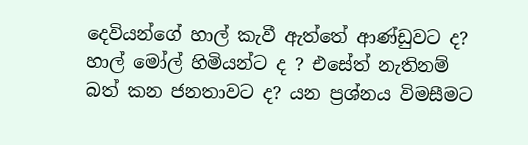දෙවියන්ගේ හාල් කැවී ඇත්තේ ආණ්ඩුවට ද? හාල් මෝල් හිමියන්ට ද ? එසේත් නැතිනම් බත් කන ජනතාවට ද? යන ප්‍රශ්නය විමසීමට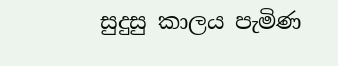සුදුසු කාලය පැමිණ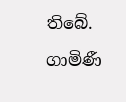තිබේ.

ගාමිණී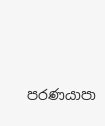පරණයාපා